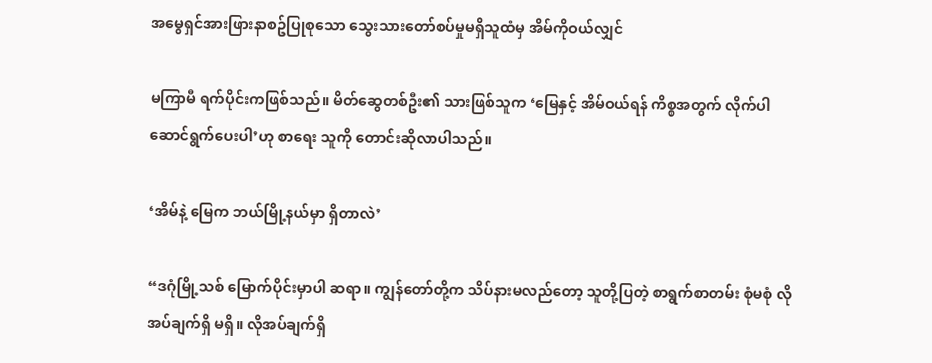အမွေရှင်အားဖြားနာစဥ်ပြုစုသော သွေးသားတော်စပ်မှုမရှိသူထံမှ အိမ်ကိုဝယ်လျှင်

မကြာမီ ရက်ပိုင်းကဖြစ်သည်။ မိတ်ဆွေတစ်ဦး၏ သားဖြစ်သူက ‘မြေနှင့် အိမ်ဝယ်ရန် ကိစ္စအတွက် လိုက်ပါ ဆောင်ရွက်ပေးပါ’ဟု စာရေး သူကို တောင်းဆိုလာပါသည်။

‘အိမ်နဲ့ မြေက ဘယ်မြို့နယ်မှာ ရှိတာလဲ’

“ဒဂုံမြို့သစ် မြောက်ပိုင်းမှာပါ ဆရာ။ ကျွန်တော်တို့က သိပ်နားမလည်တော့ သူတို့ပြတဲ့ စာရွက်စာတမ်း စုံမစုံ လိုအပ်ချက်ရှိ မရှိ။ လိုအပ်ချက်ရှိ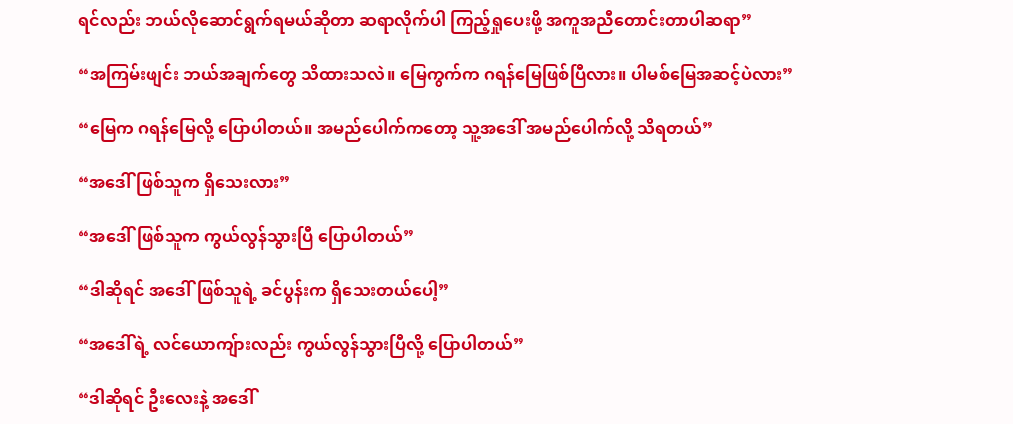ရင်လည်း ဘယ်လိုဆောင်ရွက်ရမယ်ဆိုတာ ဆရာလိုက်ပါ ကြည့်ရှုပေးဖို့ အကူအညီတောင်းတာပါဆရာ”

“အကြမ်းဖျင်း ဘယ်အချက်တွေ သိထားသလဲ။ မြေကွက်က ဂရန်မြေဖြစ်ပြီလား။ ပါမစ်မြေအဆင့်ပဲလား”

“မြေက ဂရန်မြေလို့ ပြောပါတယ်။ အမည်ပေါက်ကတော့ သူ့အဒေါ် အမည်ပေါက်လို့ သိရတယ်”

“အဒေါ်ဖြစ်သူက ရှိသေးလား”

“အဒေါ်ဖြစ်သူက ကွယ်လွန်သွားပြီ ပြောပါတယ်”

“ဒါဆိုရင် အဒေါ်ဖြစ်သူရဲ့ ခင်ပွန်းက ရှိသေးတယ်ပေါ့”

“အဒေါ်ရဲ့ လင်ယောကျ်ားလည်း ကွယ်လွန်သွားပြီလို့ ပြောပါတယ်”

“ဒါဆိုရင် ဦးလေးနဲ့ အဒေါ်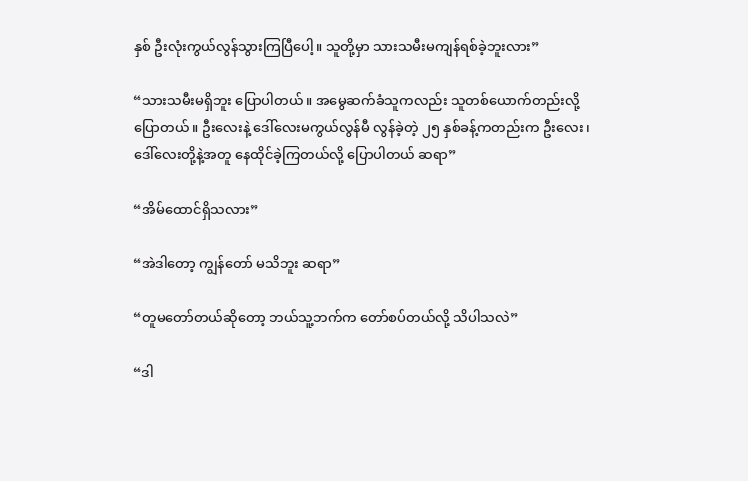နှစ် ဦးလုံးကွယ်လွန်သွားကြပြီပေါ့။ သူတို့မှာ သားသမီးမကျန်ရစ်ခဲ့ဘူးလား”

“သားသမီးမရှိဘူး ပြောပါတယ်။ အမွေဆက်ခံသူကလည်း သူတစ်ယောက်တည်းလို့ ပြောတယ်။ ဦးလေးနဲ့ ဒေါ်လေးမကွယ်လွန်မီ လွန်ခဲ့တဲ့ ၂၅ နှစ်ခန့်ကတည်းက ဦးလေး၊ ဒေါ်လေးတို့နဲ့အတူ နေထိုင်ခဲ့ကြတယ်လို့ ပြောပါတယ် ဆရာ”

“အိမ်ထောင်ရှိသလား”

“အဲဒါတော့ ကျွန်တော် မသိဘူး ဆရာ”

“တူမတော်တယ်ဆိုတော့ ဘယ်သူ့ဘက်က တော်စပ်တယ်လို့ သိပါသလဲ”

“ဒါ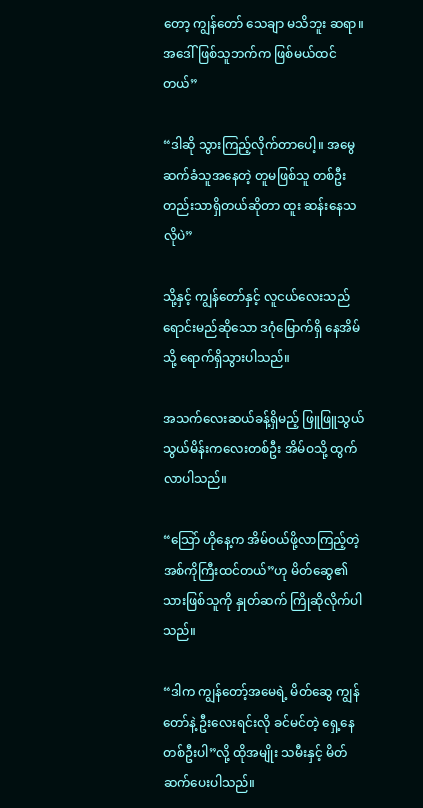တော့ ကျွန်တော် သေချာ မသိဘူး ဆရာ။ အဒေါ်ဖြစ်သူဘက်က ဖြစ်မယ်ထင်တယ်”

“ဒါဆို သွားကြည့်လိုက်တာပေါ့။ အမွေဆက်ခံသူအနေတဲ့ တူမဖြစ်သူ တစ်ဦးတည်းသာရှိတယ်ဆိုတာ ထူး ဆန်းနေသလိုပဲ”

သို့နှင့် ကျွန်တော်နှင့် လူငယ်လေးသည် ရောင်းမည်ဆိုသော ဒဂုံမြောက်ရှိ နေအိမ်သို့ ရောက်ရှိသွားပါသည်။

အသက်လေးဆယ်ခန့်ရှိမည့် ဖြူဖြူသွယ်သွယ်မိန်းကလေးတစ်ဦး အိမ်ဝသို့ ထွက်လာပါသည်။

“သြော် ဟိုနေ့က အိမ်ဝယ်ဖို့လာကြည့်တဲ့ အစ်ကိုကြီးထင်တယ်”ဟု မိတ်ဆွေ၏ သားဖြစ်သူကို နှုတ်ဆက် ကြိုဆိုလိုက်ပါသည်။

“ဒါက ကျွန်တော့်အမေရဲ့ မိတ်ဆွေ ကျွန်တော်နဲ့ ဦးလေးရင်းလို ခင်မင်တဲ့ ရှေ့နေတစ်ဦးပါ”လို့ ထိုအမျိုး သမီးနှင့် မိတ်ဆက်ပေးပါသည်။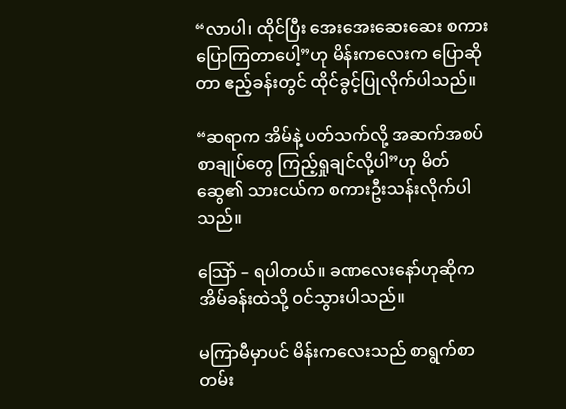“လာပါ၊ ထိုင်ပြီး အေးအေးဆေးဆေး စကားပြောကြတာပေါ့”ဟု မိန်းကလေးက ပြောဆိုတာ ဧည့်ခန်းတွင် ထိုင်ခွင့်ပြုလိုက်ပါသည်။

“ဆရာက အိမ်နဲ့ ပတ်သက်လို့ အဆက်အစပ် စာချုပ်တွေ ကြည့်ရှုချင်လို့ပါ”ဟု မိတ်ဆွေ၏ သားငယ်က စကားဦးသန်းလိုက်ပါသည်။

သြော် – ရပါတယ်။ ခဏလေးနော်ဟုဆိုက အိမ်ခန်းထဲသို့ ဝင်သွားပါသည်။

မကြာမီမှာပင် မိန်းကလေးသည် စာရွက်စာတမ်း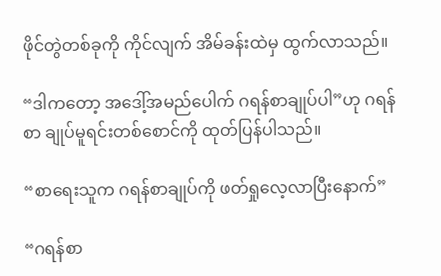ဖိုင်တွဲတစ်ခုကို ကိုင်လျက် အိမ်ခန်းထဲမှ ထွက်လာသည်။

“ဒါကတော့ အဒေါ့်အမည်ပေါက် ဂရန်စာချုပ်ပါ”ဟု ဂရန်စာ ချုပ်မူရင်းတစ်စောင်ကို ထုတ်ပြန်ပါသည်။

“စာရေးသူက ဂရန်စာချုပ်ကို ဖတ်ရှုလေ့လာပြီးနောက်”

“ဂရန်စာ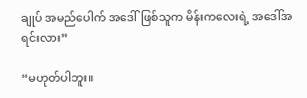ချုပ် အမည်ပေါက် အဒေါ်ဖြစ်သူက မိန်းကလေးရဲ့ အဒေါ်အရင်းလား”

“မဟုတ်ပါဘူး။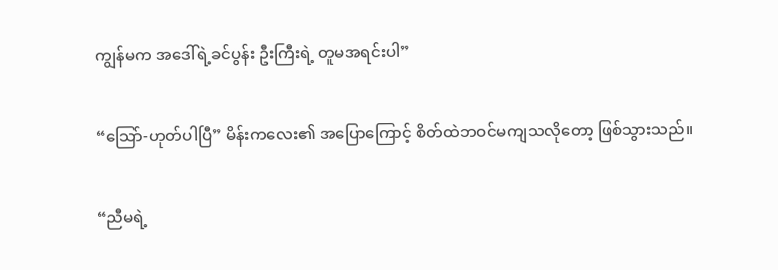ကျွန်မက အဒေါ်ရဲ့ခင်ပွန်း ဦးကြီးရဲ့ တူမအရင်းပါ”

“သြော်-ဟုတ်ပါပြီ” မိန်းကလေး၏ အပြောကြောင့် စိတ်ထဲဘဝင်မကျသလိုတော့ ဖြစ်သွားသည်။

“ညီမရဲ့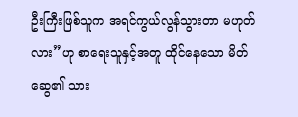ဦးကြီးဖြစ်သူက အရင်ကွယ်လွန်သွားတာ မဟုတ်လား”ဟု စာရေးသူနှင့်အတူ ထိုင်နေသော မိတ် ဆွေ၏ သား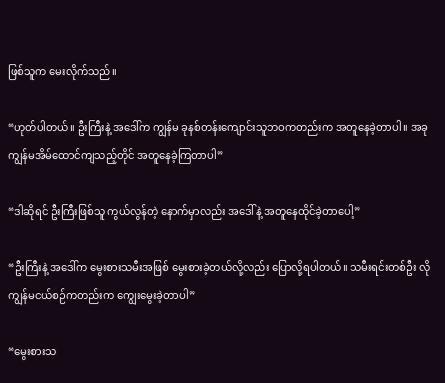ဖြစ်သူက မေးလိုက်သည်။

“ဟုတ်ပါတယ်။ ဦးကြီးနဲ့ အဒေါ်က ကျွန်မ ခုနစ်တန်းကျောင်းသူဘဝကတည်းက အတူနေခဲ့တာပါ။ အခု ကျွန်မအိမ်ထောင်ကျသည့်တိုင် အတူနေခဲ့ကြတာပါ”

“ဒါဆိုရင် ဦးကြီးဖြစ်သူ ကွယ်လွန်တဲ့ နောက်မှာလည်း အဒေါ်နဲ့ အတူနေထိုင်ခဲ့တာပေါ့”

“ဦးကြီးနဲ့ အဒေါ်က မွေးစားသမီးအဖြစ် မွေးစားခဲ့တယ်လို့လည်း ပြောလို့ရပါတယ်။ သမီးရင်းတစ်ဦး လို ကျွန်မငယ်စဉ်ကတည်းက ကျွေးမွေးခဲ့တာပါ”

“မွေးစားသ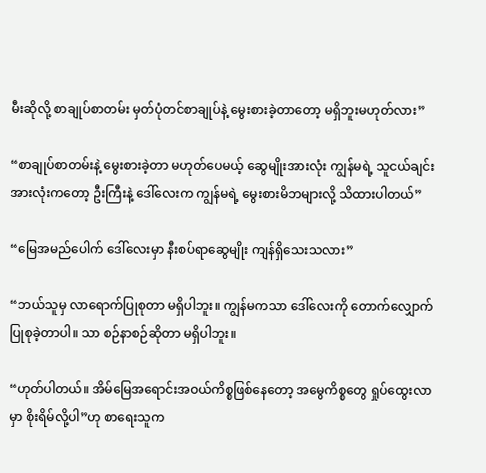မီးဆိုလို့ စာချုပ်စာတမ်း မှတ်ပုံတင်စာချုပ်နဲ့ မွေးစားခဲ့တာတော့ မရှိဘူးမဟုတ်လား”

“စာချုပ်စာတမ်းနဲ့ မွေးစားခဲ့တာ မဟုတ်ပေမယ့် ဆွေမျိုးအားလုံး ကျွန်မရဲ့ သူငယ်ချင်းအားလုံးကတော့ ဦးကြီးနဲ့ ဒေါ်လေးက ကျွန်မရဲ့ မွေးစားမိဘများလို့ သိထားပါတယ်”

“မြေအမည်ပေါက် ဒေါ်လေးမှာ နီးစပ်ရာဆွေမျိုး ကျန်ရှိသေးသလား”

“ဘယ်သူမှ လာရောက်ပြုစုတာ မရှိပါဘူး။ ကျွန်မကသာ ဒေါ်လေးကို တောက်လျှောက်ပြုစုခဲ့တာပါ။ သာ စဉ်နာစဉ်ဆိုတာ မရှိပါဘူး။

“ဟုတ်ပါတယ်။ အိမ်မြေအရောင်းအဝယ်ကိစ္စဖြစ်နေတော့ အမွေကိစ္စတွေ ရှုပ်ထွေးလာမှာ စိုးရိမ်လို့ပါ”ဟု စာရေးသူက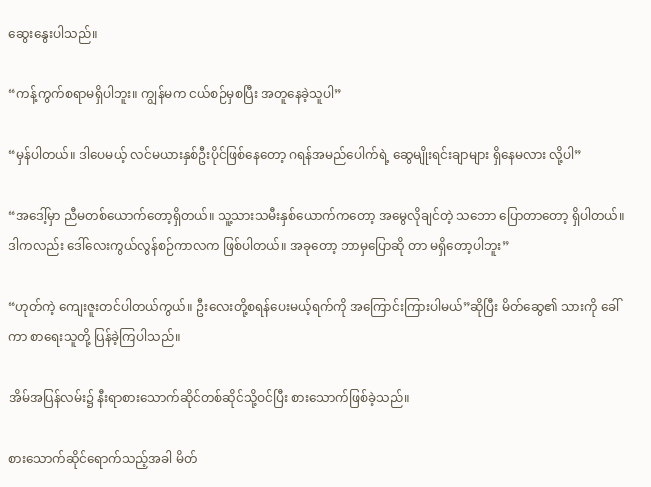ဆွေးနွေးပါသည်။

“ကန့်ကွက်စရာမရှိပါဘူး။ ကျွန်မက ငယ်စဉ်မှစပြီး အတူနေခဲ့သူပါ”

“မှန်ပါတယ်။ ဒါပေမယ့် လင်မယားနှစ်ဦးပိုင်ဖြစ်နေတော့ ဂရန်အမည်ပေါက်ရဲ့ ဆွေမျိုးရင်းချာများ ရှိနေမလား လို့ပါ”

“အဒေါ့်မှာ ညီမတစ်ယောက်တော့ရှိတယ်။ သူ့သားသမီးနှစ်ယောက်ကတော့ အမွေလိုချင်တဲ့ သဘော ပြောတာတော့ ရှိပါတယ်။ ဒါကလည်း ဒေါ်လေးကွယ်လွန်စဉ်ကာလက ဖြစ်ပါတယ်။ အခုတော့ ဘာမှပြောဆို တာ မရှိတော့ပါဘူး”

“ဟုတ်ကဲ့ ကျေးဇူးတင်ပါတယ်ကွယ်။ ဦးလေးတို့စရန်ပေးမယ့်ရက်ကို အကြောင်းကြားပါမယ်”ဆိုပြီး မိတ်ဆွေ၏ သားကို ခေါ်ကာ စာရေးသူတို့ ပြန်ခဲ့ကြပါသည်။

အိမ်အပြန်လမ်း၌ နီးရာစားသောက်ဆိုင်တစ်ဆိုင်သို့ဝင်ပြီး စားသောက်ဖြစ်ခဲ့သည်။

စားသောက်ဆိုင်ရောက်သည့်အခါ မိတ်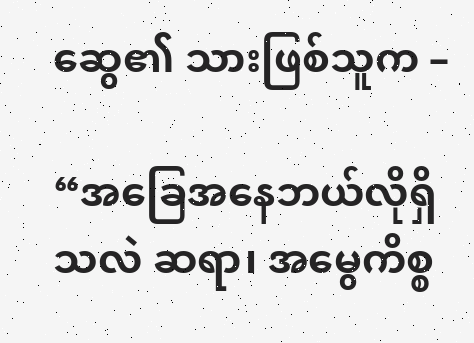ဆွေ၏ သားဖြစ်သူက –

“အခြေအနေဘယ်လိုရှိသလဲ ဆရာ၊ အမွေကိစ္စ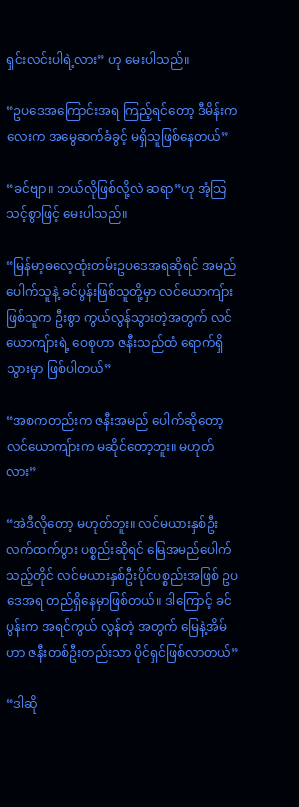ရှင်းလင်းပါရဲ့လား” ဟု မေးပါသည်။

“ဥပဒေအကြောင်းအရ ကြည့်ရင်တော့ ဒီမိန်းကလေးက အမွေဆက်ခံခွင့် မရှိသူဖြစ်နေတယ်”

“ခင်ဗျာ။ ဘယ်လိုဖြစ်လို့လဲ ဆရာ”ဟု အံ့သြသင့်စွာဖြင့် မေးပါသည်။

“မြန်မာ့ဓလေ့ထုံးတမ်းဥပဒေအရဆိုရင် အမည်ပေါက်သူနဲ့ ခင်ပွန်းဖြစ်သူတို့မှာ လင်ယောကျ်ားဖြစ်သူက ဦးစွာ ကွယ်လွန်သွားတဲ့အတွက် လင်ယောကျ်ားရဲ့ ဝေစုဟာ ဇနီးသည်ထံ ရောက်ရှိသွားမှာ ဖြစ်ပါတယ်”

“အစကတည်းက ဇနီးအမည် ပေါက်ဆိုတော့ လင်ယောကျ်ားက မဆိုင်တော့ဘူး။ မဟုတ်လား”

“အဲဒီလိုတော့ မဟုတ်ဘူး။ လင်မယားနှစ်ဦး လက်ထက်ပွား ပစ္စည်းဆိုရင် မြေအမည်ပေါက်သည့်တိုင် လင်မယားနှစ်ဦးပိုင်ပစ္စည်းအဖြစ် ဥပဒေအရ တည်ရှိနေမှာဖြစ်တယ်။ ဒါကြောင့် ခင်ပွန်းက အရင်ကွယ် လွန်တဲ့ အတွက် မြေနဲ့အိမ်ဟာ ဇနီးတစ်ဦးတည်းသာ ပိုင်ရှင်ဖြစ်လာတယ်”

“ဒါဆို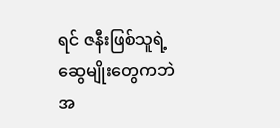ရင် ဇနီးဖြစ်သူရဲ့ ဆွေမျိုးတွေကဘဲ အ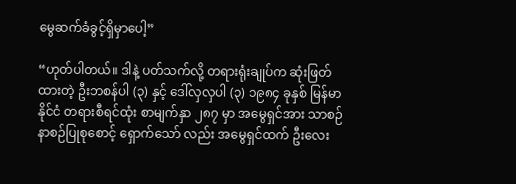မွေဆက်ခံခွင့်ရှိမှာပေါ့”

“ဟုတ်ပါတယ်။ ဒါနဲ့ ပတ်သက်လို့ တရားရုံးချုပ်က ဆုံးဖြတ်ထားတဲ့ ဦးဘစန်ပါ (၃) နှင့် ဒေါ်လှလှပါ (၃) ၁၉၈၄ ခုနှစ် မြန်မာနိုင်ငံ တရားစီရင်ထုံး စာမျက်နှာ ၂၈၇ မှာ အမွေရှင်အား သာစဉ်နာစဉ်ပြုစုစောင့် ရှောက်သော် လည်း အမွေရှင်ထက် ဦးလေး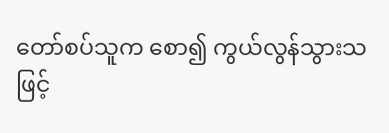တော်စပ်သူက စော၍ ကွယ်လွန်သွားသဖြင့်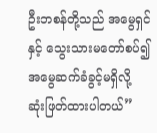ဦးဘစန်တို့သည် အမွေရှင်နှင့် သွေးသားမတော်စပ်၍ အမွေဆက်ခံခွင့်မရှိလို့ ဆုံးဖြတ်ထားပါတယ်”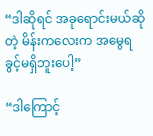“ဒါဆိုရင် အခုရောင်းမယ်ဆိုတဲ့ မိန်းကလေးက အမွေရခွင့်မရှိဘူးပေါ့”

“ဒါကြောင့်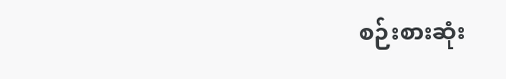စဉ်းစားဆုံး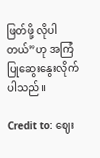ဖြတ်ဖို့ လိုပါတယ်”ဟု အကြံပြုဆွေးနွေးလိုက်ပါသည်။

Credit to: ဈေး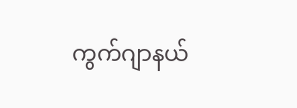ကွက်ဂျာနယ်